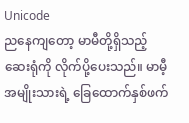Unicode
ညနေကျတော့ မာမီတို့ရှိသည့် ဆေးရုံကို လိုက်ပို့ပေးသည်။ မာမီ့အမျိုးသားရဲ့ ခြေထောက်နှစ်ဖက်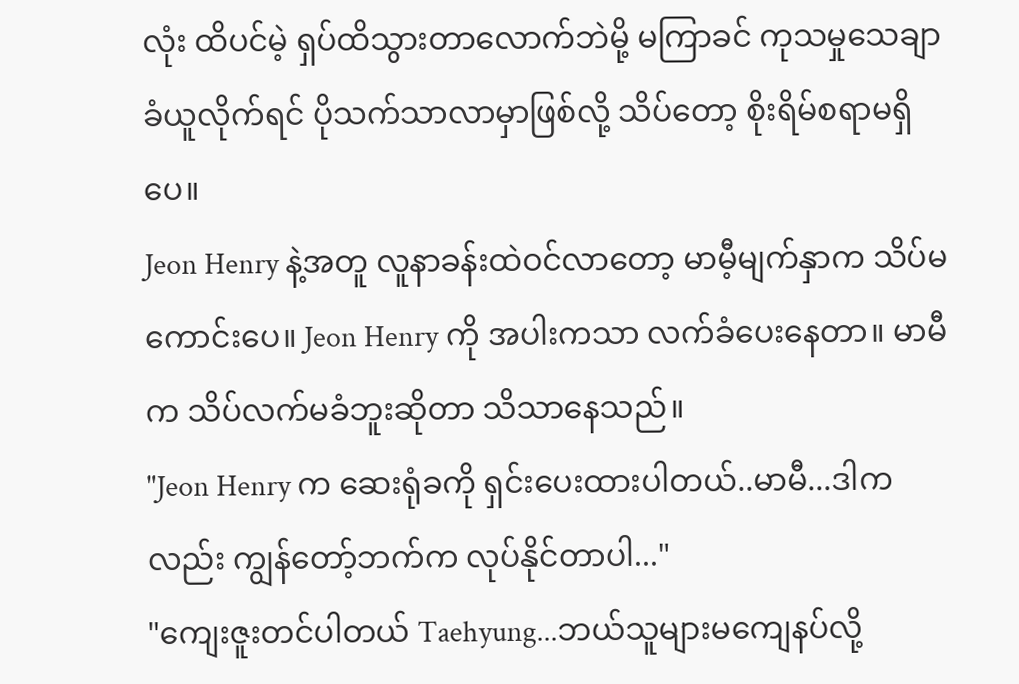လုံး ထိပင်မဲ့ ရှပ်ထိသွားတာလောက်ဘဲမို့ မကြာခင် ကုသမှုသေချာခံယူလိုက်ရင် ပိုသက်သာလာမှာဖြစ်လို့ သိပ်တော့ စိုးရိမ်စရာမရှိပေ။
Jeon Henry နဲ့အတူ လူနာခန်းထဲဝင်လာတော့ မာမီ့မျက်နှာက သိပ်မကောင်းပေ။ Jeon Henry ကို အပါးကသာ လက်ခံပေးနေတာ။ မာမီက သိပ်လက်မခံဘူးဆိုတာ သိသာနေသည်။
"Jeon Henry က ဆေးရုံခကို ရှင်းပေးထားပါတယ်..မာမီ...ဒါကလည်း ကျွန်တော့်ဘက်က လုပ်နိုင်တာပါ..."
"ကျေးဇူးတင်ပါတယ် Taehyung...ဘယ်သူများမကျေနပ်လို့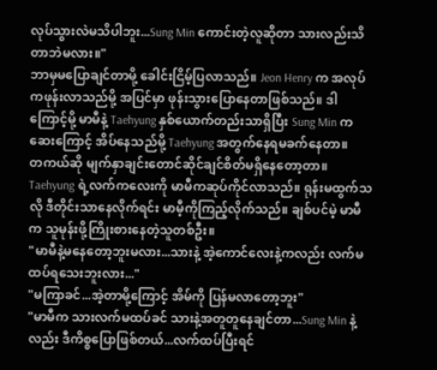လုပ်သွားလဲမသိပါဘူး...Sung Min ကောင်းတဲ့လူဆိုတာ သားလည်းသိတာဘဲမလား။"
ဘာမှမပြောချင်တာမို့ ခေါင်းငြိမ့်ပြလာသည်။ Jeon Henry က အလုပ်ကဖုန်းလာသည်မို့ အပြင်မှာ ဖုန်းသွားပြောနေတာဖြစ်သည်။ ဒါကြောင့်မို့ မာမီနဲ့ Taehyung နှစ်ယောက်တည်းသာရှိပြီး Sung Min က ဆေးကြောင့် အိပ်နေသည်မို့ Taehyung အတွက်နေရမခက်နေတာ။
တကယ်ဆို မျက်နှာချင်းတောင်ဆိုင်ချင်စိတ်မရှိနေတော့တာ။
Taehyung ရဲ့လက်ကလေးကို မာမီကဆုပ်ကိုင်လာသည်။ ရုန်းမထွက်သလို ဒီတိုင်းသာနေလိုက်ရင်း မာမီ့ကိုကြည့်လိုက်သည်။ ချစ်ပင်မဲ့ မာမီက သူမုန်းဖို့ကြိုးစားနေတဲ့သူတစ်ဦး။
"မာမီနဲ့မနေတော့ဘူးမလား...သားနဲ့ အဲ့ကောင်လေးနဲ့ကလည်း လက်မထပ်ရသေးဘူးလား..."
"မကြာခင်...အဲ့တာမို့ကြောင့် အိမ်ကို ပြန်မလာတော့ဘူး"
"မာမီက သားလက်မထပ်ခင် သားနဲ့အတူတူနေချင်တာ...Sung Min နဲ့လည်း ဒီကိစ္စပြောဖြစ်တယ်...လက်ထပ်ပြီးရင်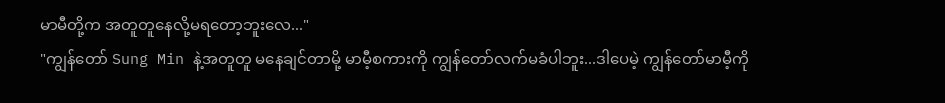မာမီတို့က အတူတူနေလို့မရတော့ဘူးလေ..."
"ကျွန်တော် Sung Min နဲ့အတူတူ မနေချင်တာမို့ မာမီ့စကားကို ကျွန်တော်လက်မခံပါဘူး...ဒါပေမဲ့ ကျွန်တော်မာမီ့ကို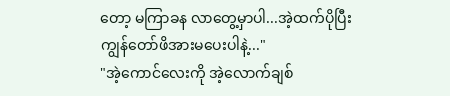တော့ မကြာခန လာတွေ့မှာပါ...အဲ့ထက်ပိုပြီး ကျွန်တော်ဖိအားမပေးပါနဲ့..."
"အဲ့ကောင်လေးကို အဲ့လောက်ချစ်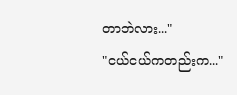တာဘဲလား..."
"ငယ်ငယ်ကတည်းက..."